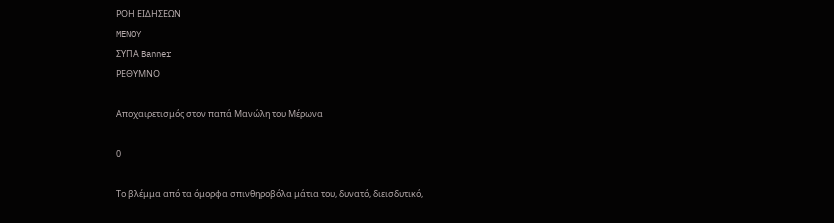ΡΟΗ ΕΙΔΗΣΕΩΝ
MENOY
ΣΥΠΑ Banner
ΡΕΘΥΜΝΟ

Αποχαιρετισμός στον παπά Μανώλη του Μέρωνα

0

Το βλέμμα από τα όμορφα σπινθηροβόλα μάτια του, δυνατό, διεισδυτικό,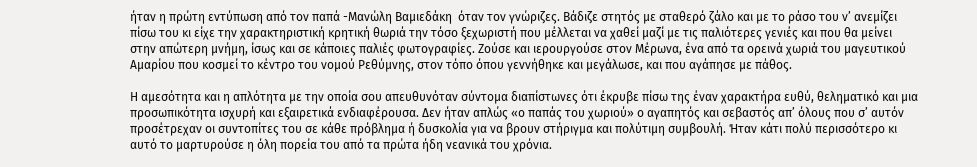ήταν η πρώτη εντύπωση από τον παπά -Μανώλη Βαμιεδάκη  όταν τον γνώριζες. Βάδιζε στητός με σταθερό ζάλο και με το ράσο του ν’ ανεμίζει πίσω του κι είχε την χαρακτηριστική κρητική θωριά την τόσο ξεχωριστή που μέλλεται να χαθεί μαζί με τις παλιότερες γενιές και που θα μείνει στην απώτερη μνήμη, ίσως και σε κάποιες παλιές φωτογραφίες. Ζούσε και ιερουργούσε στον Μέρωνα, ένα από τα ορεινά χωριά του μαγευτικού Αμαρίου που κοσμεί το κέντρο του νομού Ρεθύμνης, στον τόπο όπου γεννήθηκε και μεγάλωσε, και που αγάπησε με πάθος.

Η αμεσότητα και η απλότητα με την οποία σου απευθυνόταν σύντομα διαπίστωνες ότι έκρυβε πίσω της έναν χαρακτήρα ευθύ, θεληματικό και μια προσωπικότητα ισχυρή και εξαιρετικά ενδιαφέρουσα. Δεν ήταν απλώς «ο παπάς του χωριού» ο αγαπητός και σεβαστός απ’ όλους που σ’ αυτόν προσέτρεχαν οι συντοπίτες του σε κάθε πρόβλημα ή δυσκολία για να βρουν στήριγμα και πολύτιμη συμβουλή. Ήταν κάτι πολύ περισσότερο κι αυτό το μαρτυρούσε η όλη πορεία του από τα πρώτα ήδη νεανικά του χρόνια.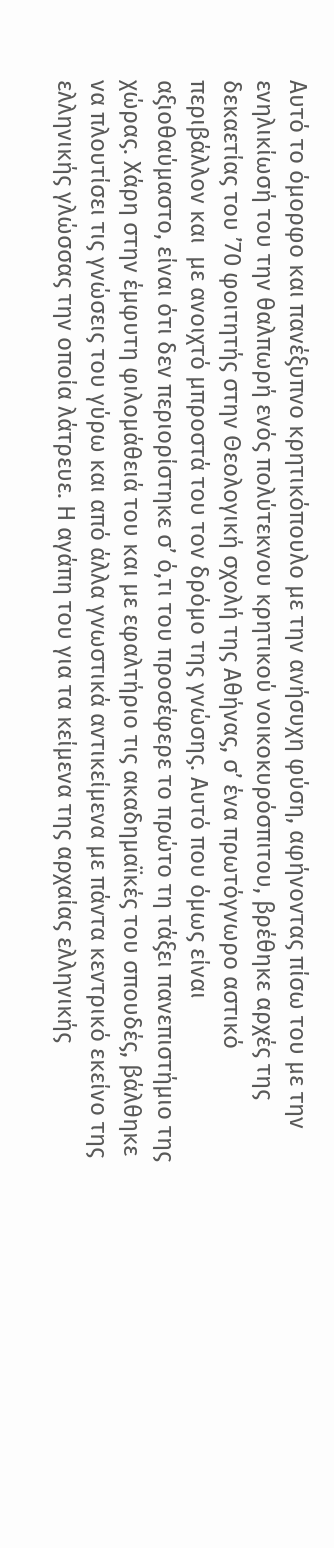Αυτό το όμορφο και πανέξυπνο κρητικόπουλο με την ανήσυχη φύση, αφήνοντας πίσω του με την ενηλικίωσή του την θαλπωρή ενός πολύτεκνου κρητικού νοικοκυρόσπιτου, βρέθηκε αρχές της δεκαετίας του ’70 φοιτητής στην Θεολογική σχολή της Αθήνας, σ’ ένα πρωτόγνωρο αστικό περιβάλλον και  με ανοιχτό μπροστά του τον δρόμο της γνώσης. Αυτό που όμως είναι αξιοθαύμαστο, είναι ότι δεν περιορίστηκε σ’ ό,τι του προσέφερε το πρώτο τη τάξει πανεπιστήμιο της χώρας. Χάρη στην έμφυτη φιλομάθειά του και με εφαλτήριο τις ακαδημαϊκές του σπουδές, βάλθηκε να πλουτίσει τις γνώσεις του γύρω και από άλλα γνωστικά αντικείμενα με πάντα κεντρικό εκείνο της ελληνικής γλώσσας την οποία λάτρευε. Η αγάπη του για τα κείμενα της αρχαίας ελληνικής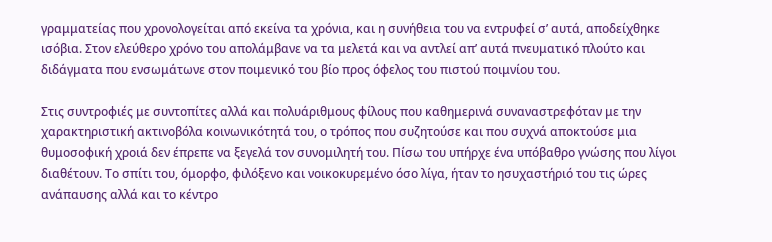γραμματείας που χρονολογείται από εκείνα τα χρόνια, και η συνήθεια του να εντρυφεί σ’ αυτά, αποδείχθηκε ισόβια. Στον ελεύθερο χρόνο του απολάμβανε να τα μελετά και να αντλεί απ’ αυτά πνευματικό πλούτο και διδάγματα που ενσωμάτωνε στον ποιμενικό του βίο προς όφελος του πιστού ποιμνίου του.

Στις συντροφιές με συντοπίτες αλλά και πολυάριθμους φίλους που καθημερινά συναναστρεφόταν με την χαρακτηριστική ακτινοβόλα κοινωνικότητά του, ο τρόπος που συζητούσε και που συχνά αποκτούσε μια θυμοσοφική χροιά δεν έπρεπε να ξεγελά τον συνομιλητή του. Πίσω του υπήρχε ένα υπόβαθρο γνώσης που λίγοι διαθέτουν. Το σπίτι του, όμορφο, φιλόξενο και νοικοκυρεμένο όσο λίγα, ήταν το ησυχαστήριό του τις ώρες ανάπαυσης αλλά και το κέντρο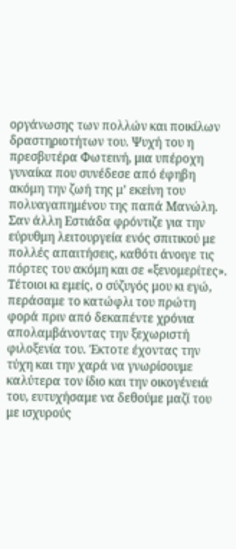οργάνωσης των πολλών και ποικίλων δραστηριοτήτων του. Ψυχή του η πρεσβυτέρα Φωτεινή, μια υπέροχη γυναίκα που συνέδεσε από έφηβη ακόμη την ζωή της μ’ εκείνη του πολυαγαπημένου της παπά Μανώλη. Σαν άλλη Εστιάδα φρόντιζε για την εύρυθμη λειτουργεία ενός σπιτικού με πολλές απαιτήσεις, καθότι άνοιγε τις πόρτες του ακόμη και σε «ξενομερίτες». Τέτοιοι κι εμείς, ο σύζυγός μου κι εγώ, περάσαμε το κατώφλι του πρώτη φορά πριν από δεκαπέντε χρόνια απολαμβάνοντας την ξεχωριστή φιλοξενία του. Έκτοτε έχοντας την τύχη και την χαρά να γνωρίσουμε καλύτερα τον ίδιο και την οικογένειά του, ευτυχήσαμε να δεθούμε μαζί του με ισχυρούς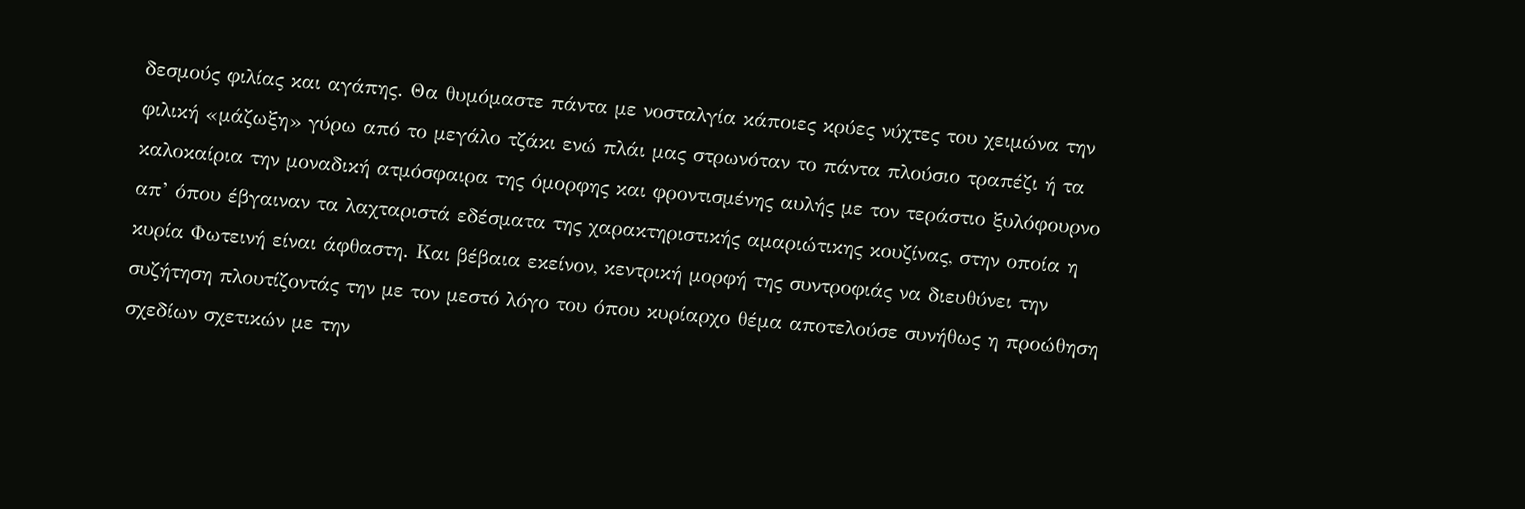δεσμούς φιλίας και αγάπης. Θα θυμόμαστε πάντα με νοσταλγία κάποιες κρύες νύχτες του χειμώνα την φιλική «μάζωξη» γύρω από το μεγάλο τζάκι ενώ πλάι μας στρωνόταν το πάντα πλούσιο τραπέζι ή τα καλοκαίρια την μοναδική ατμόσφαιρα της όμορφης και φροντισμένης αυλής με τον τεράστιο ξυλόφουρνο απ’ όπου έβγαιναν τα λαχταριστά εδέσματα της χαρακτηριστικής αμαριώτικης κουζίνας, στην οποία η κυρία Φωτεινή είναι άφθαστη. Και βέβαια εκείνον, κεντρική μορφή της συντροφιάς να διευθύνει την συζήτηση πλουτίζοντάς την με τον μεστό λόγο του όπου κυρίαρχο θέμα αποτελούσε συνήθως η προώθηση σχεδίων σχετικών με την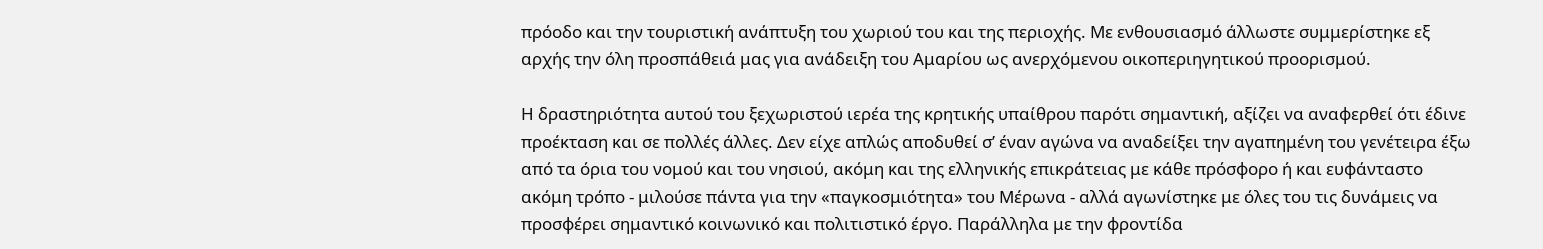πρόοδο και την τουριστική ανάπτυξη του χωριού του και της περιοχής. Με ενθουσιασμό άλλωστε συμμερίστηκε εξ αρχής την όλη προσπάθειά μας για ανάδειξη του Αμαρίου ως ανερχόμενου οικοπεριηγητικού προορισμού.

Η δραστηριότητα αυτού του ξεχωριστού ιερέα της κρητικής υπαίθρου παρότι σημαντική, αξίζει να αναφερθεί ότι έδινε προέκταση και σε πολλές άλλες. Δεν είχε απλώς αποδυθεί σ’ έναν αγώνα να αναδείξει την αγαπημένη του γενέτειρα έξω από τα όρια του νομού και του νησιού, ακόμη και της ελληνικής επικράτειας με κάθε πρόσφορο ή και ευφάνταστο ακόμη τρόπο - μιλούσε πάντα για την «παγκοσμιότητα» του Μέρωνα - αλλά αγωνίστηκε με όλες του τις δυνάμεις να προσφέρει σημαντικό κοινωνικό και πολιτιστικό έργο. Παράλληλα με την φροντίδα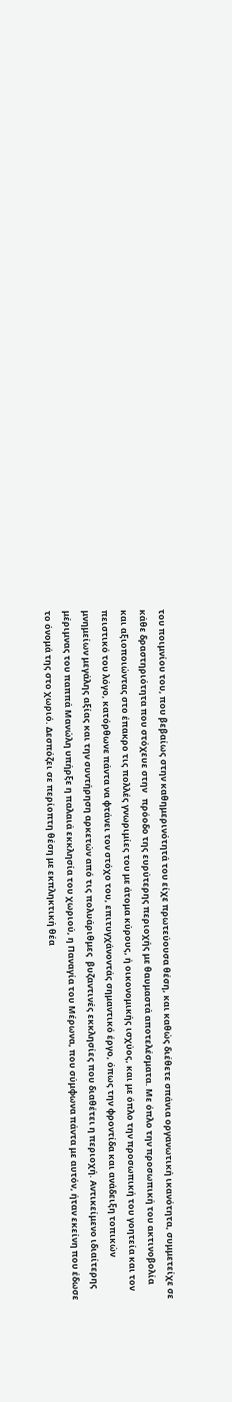του ποιμνίου του, που βεβαίως στην καθημερινότητά του είχε πρωτεύουσα θέση, και καθώς διέθετε σπάνια οργανωτική ικανότητα, συμμετείχε σε κάθε δραστηριότητα που στόχευε στην   πρόοδο της ευρύτερης περιοχής με θαυμαστά αποτελέσματα. Με όπλο την προσωπική του ακτινοβολία και αξιοποιώντας στο έπακρο τις πολλές γνωριμίες του με άτομα κύρους, ή οικονομικής ισχύος, και με όπλο την προσωπική του γοητεία και τον πειστικό του λόγο, κατόρθωνε πάντα να φτάνει τον στόχο του, επιτυγχάνοντάς σημαντικό έργο, όπως την φροντίδα και ανάδειξη τοπικών μνημείων μεγάλης αξίας και την συντήρηση αρκετών από τις πολυάριθμες  βυζαντινές εκκλησίες που διαθέτει η περιοχή. Αντικείμενο ιδιαίτερης μέριμνας του παππά Μανώλη υπήρξε η παλαιά εκκλησία του χωριού, η Παναγία του Μέρωνα, που σύμφωνα πάντα με αυτόν, ήταν εκείνη που έδωσε το όνομά της στο χωριό. Δεσπόζει σε περίοπτη θέση με εκπληκτική θέα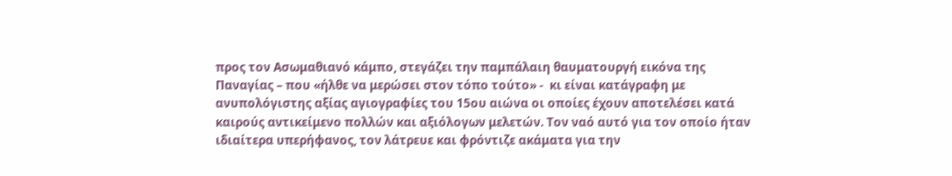προς τον Ασωμαθιανό κάμπο, στεγάζει την παμπάλαιη θαυματουργή εικόνα της Παναγίας – που «ήλθε να μερώσει στον τόπο τούτο» -  κι είναι κατάγραφη με ανυπολόγιστης αξίας αγιογραφίες του 15ου αιώνα οι οποίες έχουν αποτελέσει κατά καιρούς αντικείμενο πολλών και αξιόλογων μελετών. Τον ναό αυτό για τον οποίο ήταν ιδιαίτερα υπερήφανος, τον λάτρευε και φρόντιζε ακάματα για την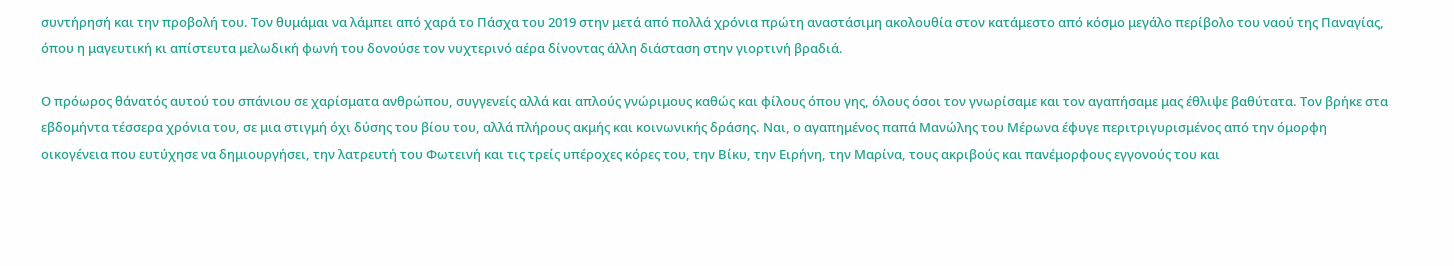συντήρησή και την προβολή του. Τον θυμάμαι να λάμπει από χαρά το Πάσχα του 2019 στην μετά από πολλά χρόνια πρώτη αναστάσιμη ακολουθία στον κατάμεστο από κόσμο μεγάλο περίβολο του ναού της Παναγίας, όπου η μαγευτική κι απίστευτα μελωδική φωνή του δονούσε τον νυχτερινό αέρα δίνοντας άλλη διάσταση στην γιορτινή βραδιά.

Ο πρόωρος θάνατός αυτού του σπάνιου σε χαρίσματα ανθρώπου, συγγενείς αλλά και απλούς γνώριμους καθώς και φίλους όπου γης, όλους όσοι τον γνωρίσαμε και τον αγαπήσαμε μας έθλιψε βαθύτατα. Τον βρήκε στα εβδομήντα τέσσερα χρόνια του, σε μια στιγμή όχι δύσης του βίου του, αλλά πλήρους ακμής και κοινωνικής δράσης. Ναι, ο αγαπημένος παπά Μανώλης του Μέρωνα έφυγε περιτριγυρισμένος από την όμορφη οικογένεια που ευτύχησε να δημιουργήσει, την λατρευτή του Φωτεινή και τις τρείς υπέροχες κόρες του, την Βίκυ, την Ειρήνη, την Μαρίνα, τους ακριβούς και πανέμορφους εγγονούς του και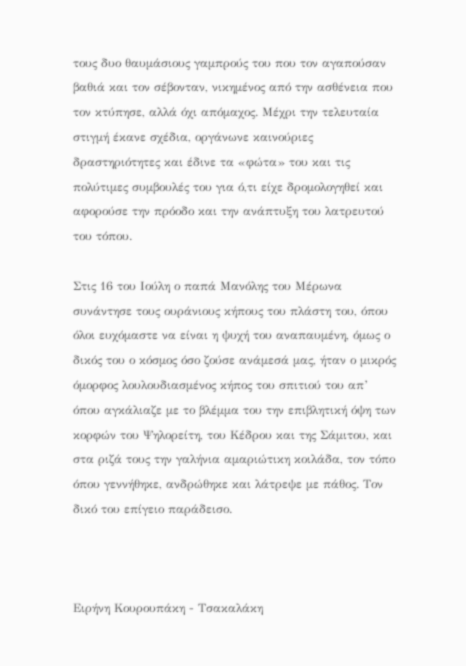τους δυο θαυμάσιους γαμπρούς του που τον αγαπούσαν βαθιά και τον σέβονταν, νικημένος από την ασθένεια που τον κτύπησε, αλλά όχι απόμαχος. Μέχρι την τελευταία στιγμή έκανε σχέδια, οργάνωνε καινούριες δραστηριότητες και έδινε τα «φώτα» του και τις πολύτιμες συμβουλές του για ό,τι είχε δρομολογηθεί και αφορούσε την πρόοδο και την ανάπτυξη του λατρευτού του τόπου.

Στις 16 του Ιούλη ο παπά Μανόλης του Μέρωνα συνάντησε τους ουράνιους κήπους του πλάστη του, όπου όλοι ευχόμαστε να είναι η ψυχή του αναπαυμένη, όμως ο δικός του ο κόσμος όσο ζούσε ανάμεσά μας, ήταν ο μικρός όμορφος λουλουδιασμένος κήπος του σπιτιού του απ’ όπου αγκάλιαζε με το βλέμμα του την επιβλητική όψη των κορφών του Ψηλορείτη, του Κέδρου και της Σάμιτου, και στα ριζά τους την γαλήνια αμαριώτικη κοιλάδα, τον τόπο όπου γεννήθηκε, ανδρώθηκε και λάτρεψε με πάθος. Τον δικό του επίγειο παράδεισο.



Ειρήνη Κουρουπάκη - Τσακαλάκη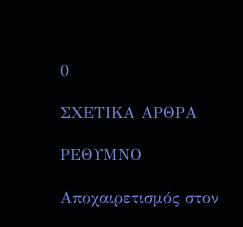0

ΣΧΕΤΙΚΑ ΑΡΘΡΑ

ΡΕΘΥΜΝΟ

Αποχαιρετισμός στον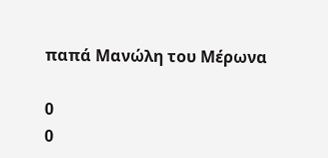παπά Μανώλη του Μέρωνα

0
0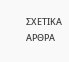ΣΧΕΤΙΚΑ ΑΡΘΡΑ